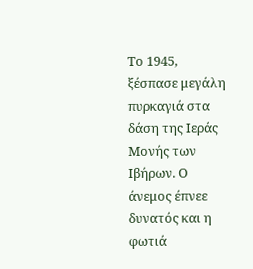Το 1945, ξέσπασε μεγάλη πυρκαγιά στα δάση της Ιεράς Μονής των Ιβήρων. Ο άνεμος έπνεε δυνατός και η φωτιά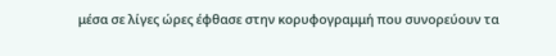μέσα σε λίγες ώρες έφθασε στην κορυφογραμμή που συνορεύουν τα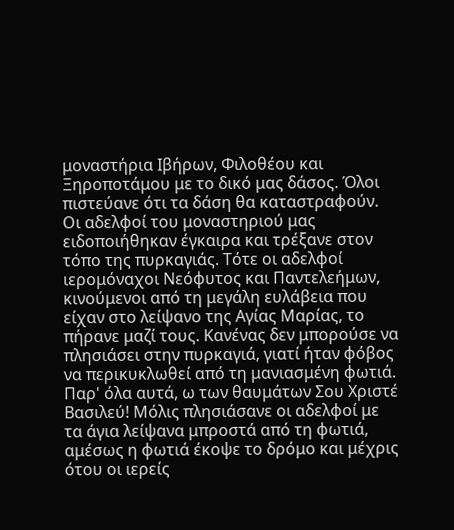μοναστήρια Ιβήρων, Φιλοθέου και Ξηροποτάμου με το δικό μας δάσος. Όλοι πιστεύανε ότι τα δάση θα καταστραφούν. Οι αδελφοί του μοναστηριού μας ειδοποιήθηκαν έγκαιρα και τρέξανε στον τόπο της πυρκαγιάς. Τότε οι αδελφοί ιερομόναχοι Νεόφυτος και Παντελεήμων, κινούμενοι από τη μεγάλη ευλάβεια που είχαν στο λείψανο της Αγίας Μαρίας, το πήρανε μαζί τους. Κανένας δεν μπορούσε να πλησιάσει στην πυρκαγιά, γιατί ήταν φόβος να περικυκλωθεί από τη μανιασμένη φωτιά. Παρ' όλα αυτά, ω των θαυμάτων Σου Χριστέ Βασιλεύ! Μόλις πλησιάσανε οι αδελφοί με τα άγια λείψανα μπροστά από τη φωτιά, αμέσως η φωτιά έκοψε το δρόμο και μέχρις ότου οι ιερείς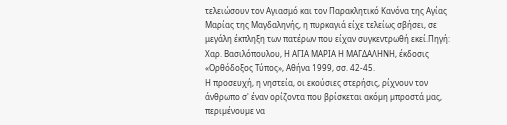τελειώσουν τον Αγιασμό και τον Παρακλητικό Κανόνα της Αγίας Μαρίας της Μαγδαληνής, η πυρκαγιά είχε τελείως σβήσει, σε μεγάλη έκπληξη των πατέρων που είχαν συγκεντρωθή εκεί.Πηγή: Χαρ. Βασιλόπουλου, Η ΑΓΙΑ ΜΑΡΙΑ Η ΜΑΓΔΑΛΗΝΗ, έκδοσις «Ορθόδοξος Τύπος», Αθήνα 1999, σσ. 42-45.
Η προσευχή, η νηστεία, οι εκούσιες στερήσις, ρίχνουν τον άνθρωπο σ' έναν ορίζοντα που βρίσκεται ακόµη µπροστά µας, περιµένουµε να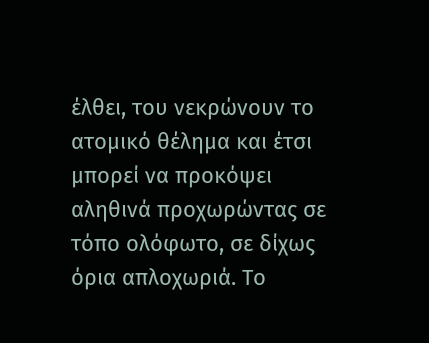έλθει, του νεκρώνουν το ατοµικό θέληµα και έτσι µπορεί να προκόψει αληθινά προχωρώντας σε τόπο ολόφωτο, σε δίχως όρια απλοχωριά. Το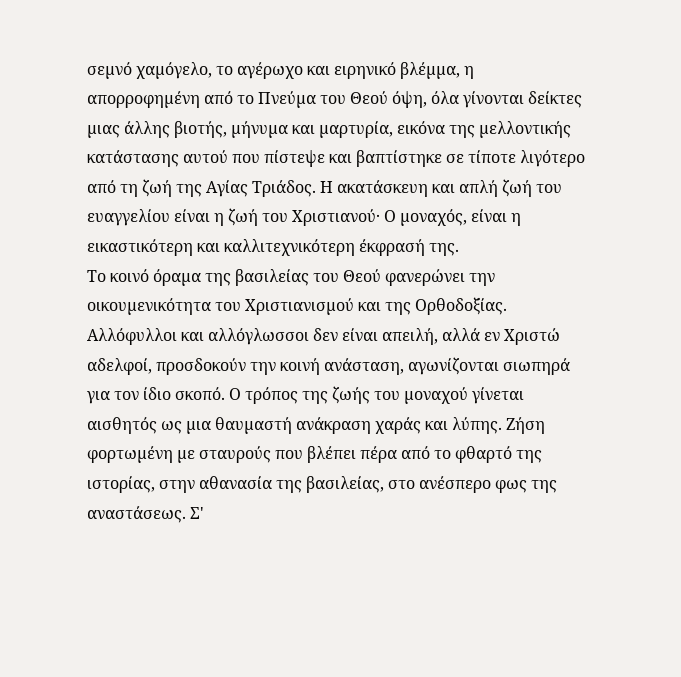σεµνό χαµόγελο, το αγέρωχο και ειρηνικό βλέµµα, η απορροφηµένη από το Πνεύµα του Θεού όψη, όλα γίνονται δείκτες µιας άλλης βιοτής, µήνυµα και µαρτυρία, εικόνα της µελλοντικής κατάστασης αυτού που πίστεψε και βαπτίστηκε σε τίποτε λιγότερο από τη ζωή της Αγίας Τριάδος. Η ακατάσκευη και απλή ζωή του ευαγγελίου είναι η ζωή του Χριστιανού· Ο µοναχός, είναι η εικαστικότερη και καλλιτεχνικότερη έκφρασή της.
Το κοινό όραµα της βασιλείας του Θεού φανερώνει την οικουµενικότητα του Χριστιανισµού και της Ορθοδοξίας. Αλλόφυλλοι και αλλόγλωσσοι δεν είναι απειλή, αλλά εν Χριστώ αδελφοί, προσδοκούν την κοινή ανάσταση, αγωνίζονται σιωπηρά για τον ίδιο σκοπό. Ο τρόπος της ζωής του µοναχού γίνεται αισθητός ως µια θαυµαστή ανάκραση χαράς και λύπης. Ζήση φορτωµένη µε σταυρούς που βλέπει πέρα από το φθαρτό της ιστορίας, στην αθανασία της βασιλείας, στο ανέσπερο φως της αναστάσεως. Σ'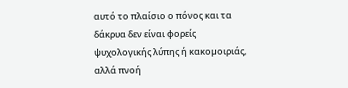αυτό το πλαίσιο ο πόνος και τα δάκρυα δεν είναι φορείς ψυχολογικής λύπης ή κακοµοιριάς, αλλά πνοή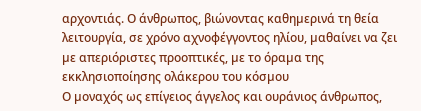αρχοντιάς. Ο άνθρωπος, βιώνοντας καθηµερινά τη θεία λειτουργία, σε χρόνο αχνοφέγγοντος ηλίου, µαθαίνει να ζει µε απεριόριστες προοπτικές, µε το όραµα της εκκλησιοποίησης ολάκερου του κόσµου
Ο µοναχός ως επίγειος άγγελος και ουράνιος άνθρωπος,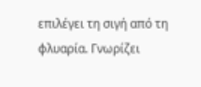επιλέγει τη σιγή από τη φλυαρία. Γνωρίζει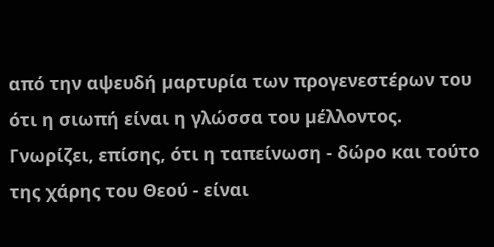από την αψευδή µαρτυρία των προγενεστέρων του ότι η σιωπή είναι η γλώσσα του µέλλοντος. Γνωρίζει, επίσης, ότι η ταπείνωση - δώρο και τούτο της χάρης του Θεού - είναι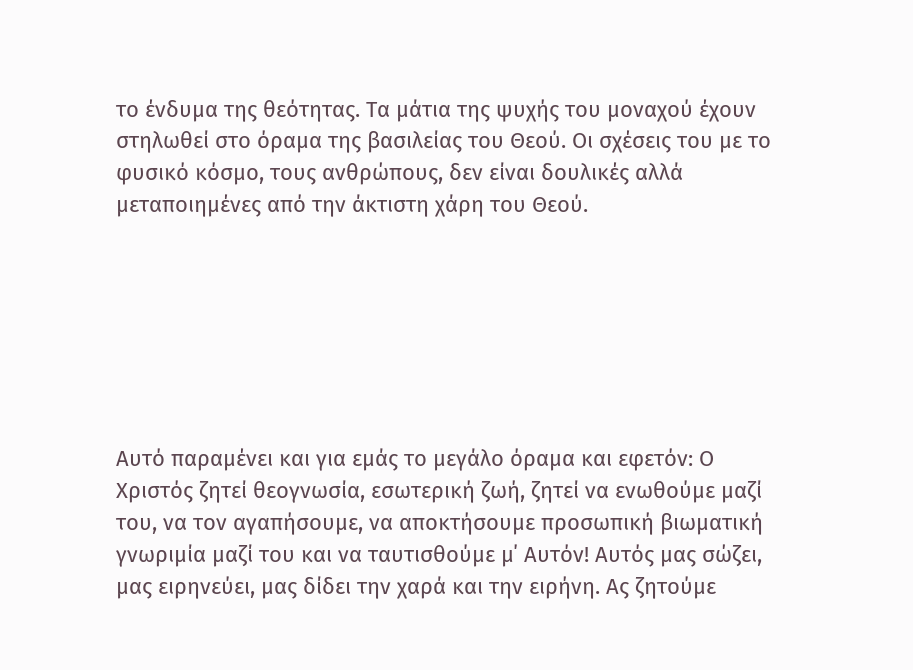το ένδυµα της θεότητας. Τα µάτια της ψυχής του µοναχού έχουν στηλωθεί στο όραµα της βασιλείας του Θεού. Οι σχέσεις του µε το φυσικό κόσµο, τους ανθρώπους, δεν είναι δουλικές αλλά µεταποιηµένες από την άκτιστη χάρη του Θεού.







Αυτό παραμένει και για εμάς το μεγάλο όραμα και εφετόν: Ο Χριστός ζητεί θεογνωσία, εσωτερική ζωή, ζητεί να ενωθούμε μαζί του, να τον αγαπήσουμε, να αποκτήσουμε προσωπική βιωματική γνωριμία μαζί του και να ταυτισθούμε μ΄ Αυτόν! Αυτός μας σώζει, μας ειρηνεύει, μας δίδει την χαρά και την ειρήνη. Ας ζητούμε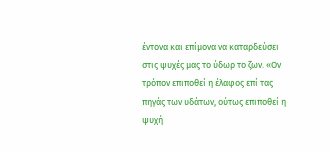έντονα και επίμονα να καταρδεύσει στις ψυχές μας το ύδωρ το ζων. «Ον τρόπον επιποθεί η έλαφος επί τας πηγάς των υδάτων, ούτως επιποθεί η ψυχή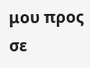μου προς σε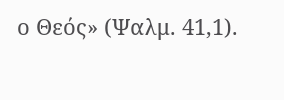ο Θεός» (Ψαλμ. 41,1).